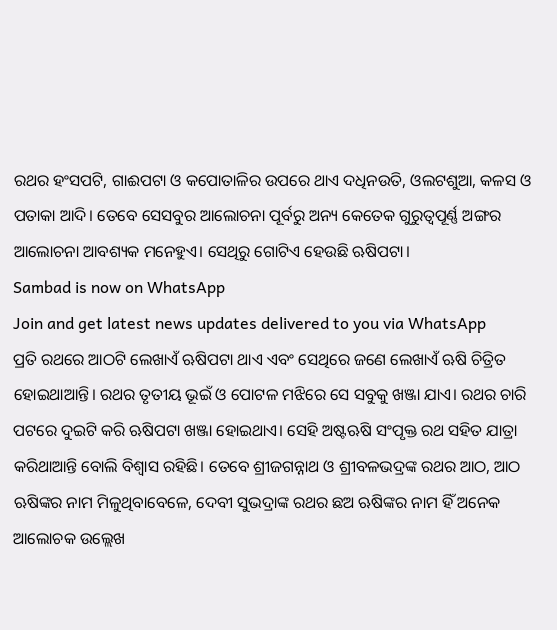ରଥର ହଂସପଟି, ଗାଈପଟା ଓ କପୋତାଳିର ଉପରେ ଥାଏ ଦଧିନଉତି, ଓଲଟଶୁଆ, କଳସ ଓ ପତାକା ଆଦି। ତେବେ ସେସବୁର ଆଲୋଚନା ପୂର୍ବରୁ ଅନ୍ୟ କେତେକ ଗୁରୁତ୍ଵପୂର୍ଣ୍ଣ ଅଙ୍ଗର ଆଲୋଚନା ଆବଶ୍ୟକ ମନେହୁଏ। ସେଥିରୁ ଗୋଟିଏ ହେଉଛି ଋଷିପଟା।
Sambad is now on WhatsApp
Join and get latest news updates delivered to you via WhatsApp
ପ୍ରତି ରଥରେ ଆଠଟି ଲେଖାଏଁ ଋଷିପଟା ଥାଏ ଏବଂ ସେଥିରେ ଜଣେ ଲେଖାଏଁ ଋଷି ଚିତ୍ରିତ ହୋଇଥାଆନ୍ତି। ରଥର ତୃତୀୟ ଭୂଇଁ ଓ ପୋଟଳ ମଝିରେ ସେ ସବୁକୁ ଖଞ୍ଜା ଯାଏ। ରଥର ଚାରି ପଟରେ ଦୁଇଟି କରି ଋଷିପଟା ଖଞ୍ଜା ହୋଇଥାଏ। ସେହି ଅଷ୍ଟଋଷି ସଂପୃକ୍ତ ରଥ ସହିତ ଯାତ୍ରା କରିଥାଆନ୍ତି ବୋଲି ବିଶ୍ୱାସ ରହିଛି। ତେବେ ଶ୍ରୀଜଗନ୍ନାଥ ଓ ଶ୍ରୀବଳଭଦ୍ରଙ୍କ ରଥର ଆଠ, ଆଠ ଋଷିଙ୍କର ନାମ ମିଳୁଥିବାବେଳେ, ଦେବୀ ସୁଭଦ୍ରାଙ୍କ ରଥର ଛଅ ଋଷିଙ୍କର ନାମ ହିଁ ଅନେକ ଆଲୋଚକ ଉଲ୍ଲେଖ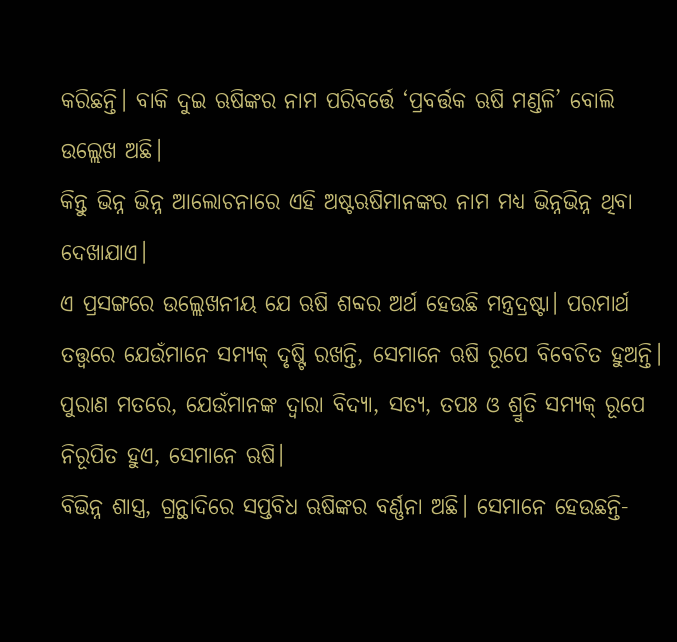କରିଛନ୍ତି। ବାକି ଦୁଇ ଋଷିଙ୍କର ନାମ ପରିବର୍ତ୍ତେ ‘ପ୍ରବର୍ତ୍ତକ ଋଷି ମଣ୍ଡଳି’ ବୋଲି ଉଲ୍ଲେଖ ଅଛି।
କିନ୍ତୁ ଭିନ୍ନ ଭିନ୍ନ ଆଲୋଚନାରେ ଏହି ଅଷ୍ଟଋଷିମାନଙ୍କର ନାମ ମଧ୍ୟ ଭିନ୍ନଭିନ୍ନ ଥିବା ଦେଖାଯାଏ।
ଏ ପ୍ରସଙ୍ଗରେ ଉଲ୍ଲେଖନୀୟ ଯେ ଋଷି ଶବ୍ଦର ଅର୍ଥ ହେଉଛି ମନ୍ତ୍ରଦ୍ରଷ୍ଟା। ପରମାର୍ଥ ତତ୍ତ୍ଵରେ ଯେଉଁମାନେ ସମ୍ୟକ୍ ଦୃଷ୍ଟି ରଖନ୍ତି, ସେମାନେ ଋଷି ରୂପେ ବିବେଚିତ ହୁଅନ୍ତି। ପୁରାଣ ମତରେ, ଯେଉଁମାନଙ୍କ ଦ୍ଵାରା ବିଦ୍ୟା, ସତ୍ୟ, ତପଃ ଓ ଶ୍ରୁତି ସମ୍ୟକ୍ ରୂପେ ନିରୂପିତ ହୁଏ, ସେମାନେ ଋଷି।
ବିଭିନ୍ନ ଶାସ୍ତ୍ର, ଗ୍ରନ୍ଥାଦିରେ ସପ୍ତବିଧ ଋଷିଙ୍କର ବର୍ଣ୍ଣନା ଅଛି। ସେମାନେ ହେଉଛନ୍ତି-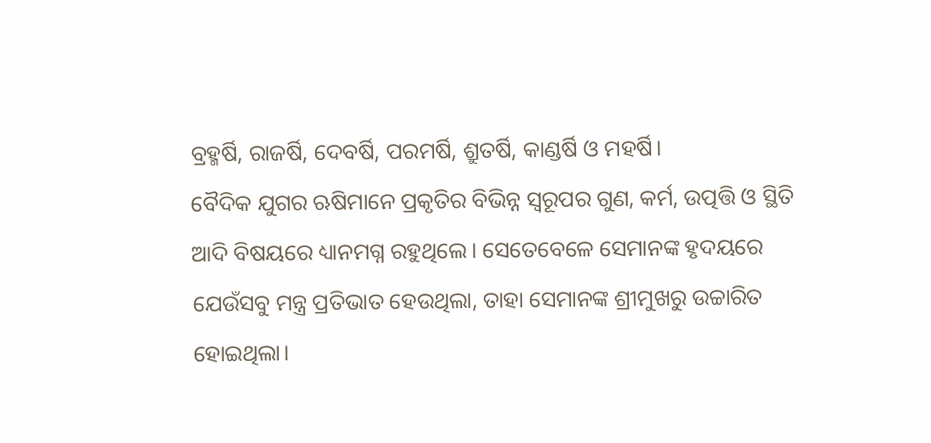ବ୍ରହ୍ମର୍ଷି, ରାଜର୍ଷି, ଦେବର୍ଷି, ପରମର୍ଷି, ଶ୍ରୁତର୍ଷି, କାଣ୍ଡର୍ଷି ଓ ମହର୍ଷି।
ବୈଦିକ ଯୁଗର ଋଷିମାନେ ପ୍ରକୃତିର ବିଭିନ୍ନ ସ୍ୱରୂପର ଗୁଣ, କର୍ମ, ଉତ୍ପତ୍ତି ଓ ସ୍ଥିତି ଆଦି ବିଷୟରେ ଧ୍ୟାନମଗ୍ନ ରହୁଥିଲେ। ସେତେବେଳେ ସେମାନଙ୍କ ହୃଦୟରେ ଯେଉଁସବୁ ମନ୍ତ୍ର ପ୍ରତିଭାତ ହେଉଥିଲା, ତାହା ସେମାନଙ୍କ ଶ୍ରୀମୁଖରୁ ଉଚ୍ଚାରିତ ହୋଇଥିଲା।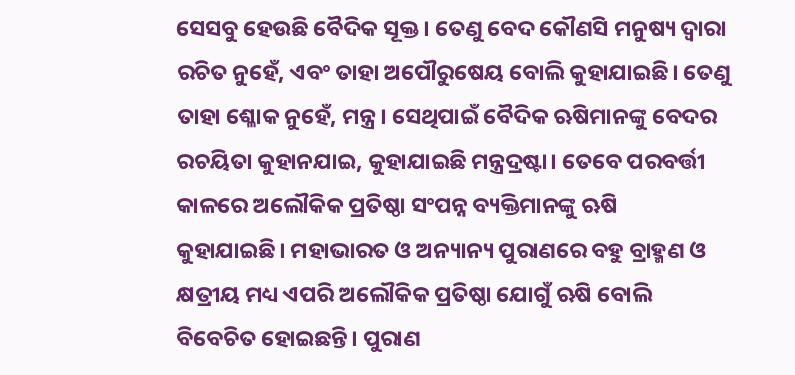ସେସବୁ ହେଉଛି ବୈଦିକ ସୂକ୍ତ। ତେଣୁ ବେଦ କୌଣସି ମନୁଷ୍ୟ ଦ୍ଵାରା ରଚିତ ନୁହେଁ, ଏବଂ ତାହା ଅପୌରୁଷେୟ ବୋଲି କୁହାଯାଇଛି। ତେଣୁ ତାହା ଶ୍ଳୋକ ନୁହେଁ, ମନ୍ତ୍ର। ସେଥିପାଇଁ ବୈଦିକ ଋଷିମାନଙ୍କୁ ବେଦର ରଚୟିତା କୁହାନଯାଇ, କୁହାଯାଇଛି ମନ୍ତ୍ରଦ୍ରଷ୍ଟା। ତେବେ ପରବର୍ତ୍ତୀ କାଳରେ ଅଲୌକିକ ପ୍ରତିଷ୍ଠା ସଂପନ୍ନ ବ୍ୟକ୍ତିମାନଙ୍କୁ ଋଷି କୁହାଯାଇଛି। ମହାଭାରତ ଓ ଅନ୍ୟାନ୍ୟ ପୁରାଣରେ ବହୁ ବ୍ରାହ୍ମଣ ଓ କ୍ଷତ୍ରୀୟ ମଧ୍ୟ ଏପରି ଅଲୌକିକ ପ୍ରତିଷ୍ଠା ଯୋଗୁଁ ଋଷି ବୋଲି ବିବେଚିତ ହୋଇଛନ୍ତି। ପୁରାଣ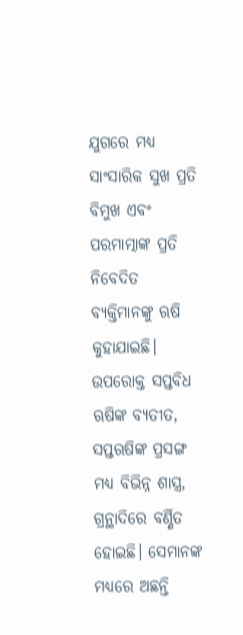ଯୁଗରେ ମଧ୍ୟ ସାଂସାରିକ ସୁଖ ପ୍ରତି ବିମୁଖ ଏବଂ ପରମାତ୍ମାଙ୍କ ପ୍ରତି ନିବେଦିତ ବ୍ୟକ୍ତିମାନଙ୍କୁ ଋଷି କୁହାଯାଇଛି।
ଉପରୋକ୍ତ ସପ୍ତବିଧ ଋଷିଙ୍କ ବ୍ୟତୀତ, ସପ୍ତଋଷିଙ୍କ ପ୍ରସଙ୍ଗ ମଧ୍ୟ ବିଭିନ୍ନ ଶାସ୍ତ୍ର, ଗ୍ରନ୍ଥାଦିରେ ବର୍ଣ୍ଣିତ ହୋଇଛି। ସେମାନଙ୍କ ମଧ୍ୟରେ ଅଛନ୍ତି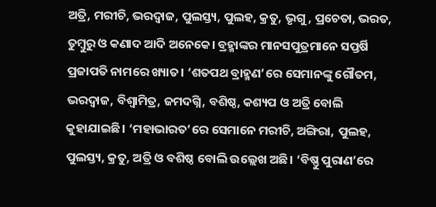ଅତ୍ରି, ମରୀଚି, ଭରଦ୍ଵାଜ, ପୁଲସ୍ତ୍ୟ, ପୁଲହ, କ୍ରତୁ, ଭୃଗୁ, ପ୍ରଚେତା, ଭରତ, ତୁମ୍ବୁରୁ ଓ କଣାଦ ଆଦି ଅନେକେ। ବ୍ରହ୍ମାଙ୍କର ମାନସପୁତ୍ରମାନେ ସପ୍ତର୍ଷି ପ୍ରଜାପତି ନାମରେ ଖ୍ୟାତ। ‘ଶତପଥ ବ୍ରାହ୍ମଣ’ରେ ସେମାନଙ୍କୁ ଗୌତମ, ଭରଦ୍ଵାଜ, ବିଶ୍ୱାମିତ୍ର, ଜମଦଗ୍ନି, ବଶିଷ୍ଠ, କଶ୍ୟପ ଓ ଅତ୍ରି ବୋଲି କୁହାଯାଇଛି। ‘ମହାଭାରତ’ରେ ସେମାନେ ମରୀଚି, ଅଙ୍ଗିରା, ପୁଲହ, ପୁଲସ୍ତ୍ୟ, କ୍ରତୁ, ଅତ୍ରି ଓ ବଶିଷ୍ଠ ବୋଲି ଉଲ୍ଲେଖ ଅଛି। ‘ବିଷ୍ଣୁ ପୁରାଣ’ରେ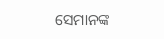ସେମାନଙ୍କ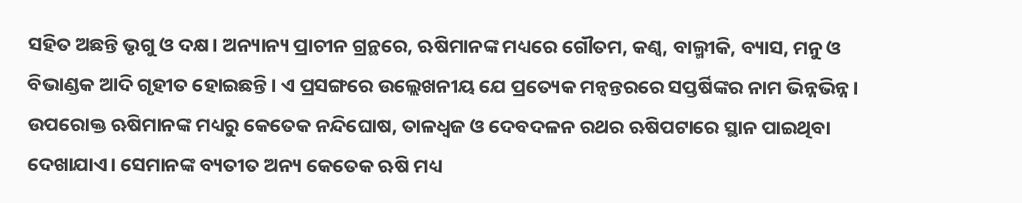ସହିତ ଅଛନ୍ତି ଭୃଗୁ ଓ ଦକ୍ଷ। ଅନ୍ୟାନ୍ୟ ପ୍ରାଚୀନ ଗ୍ରନ୍ଥରେ, ଋଷିମାନଙ୍କ ମଧ୍ୟରେ ଗୌତମ, କଣ୍ଵ, ବାଲ୍ମୀକି, ବ୍ୟାସ, ମନୁ ଓ ବିଭାଣ୍ଡକ ଆଦି ଗୃହୀତ ହୋଇଛନ୍ତି। ଏ ପ୍ରସଙ୍ଗରେ ଉଲ୍ଲେଖନୀୟ ଯେ ପ୍ରତ୍ୟେକ ମନ୍ଵନ୍ତରରେ ସପ୍ତର୍ଷିଙ୍କର ନାମ ଭିନ୍ନଭିନ୍ନ।
ଉପରୋକ୍ତ ଋଷିମାନଙ୍କ ମଧ୍ୟରୁ କେତେକ ନନ୍ଦିଘୋଷ, ତାଳଧ୍ୱଜ ଓ ଦେବଦଳନ ରଥର ଋଷିପଟାରେ ସ୍ଥାନ ପାଇଥିବା ଦେଖାଯାଏ। ସେମାନଙ୍କ ବ୍ୟତୀତ ଅନ୍ୟ କେତେକ ଋଷି ମଧ୍ୟ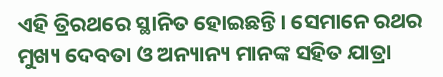ଏହି ତ୍ରିରଥରେ ସ୍ଥାନିତ ହୋଇଛନ୍ତି। ସେମାନେ ରଥର ମୁଖ୍ୟ ଦେବତା ଓ ଅନ୍ୟାନ୍ୟ ମାନଙ୍କ ସହିତ ଯାତ୍ରା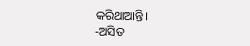କରିଥାଆନ୍ତି।
-ଅସିତ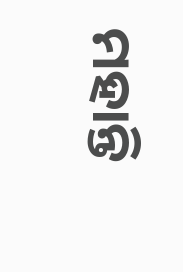ମହାନ୍ତି